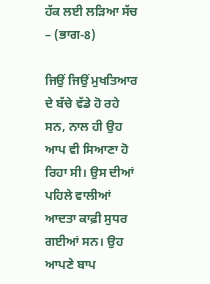ਹੱਕ ਲਈ ਲੜਿਆ ਸੱਚ – (ਭਾਗ-8)

ਜਿਉਂ ਜਿਉਂ ਮੁਖਤਿਆਰ ਦੇ ਬੱਚੇ ਵੱਡੇ ਹੋ ਰਹੇ ਸਨ, ਨਾਲ ਹੀ ਉਹ ਆਪ ਵੀ ਸਿਆਣਾ ਹੋ ਰਿਹਾ ਸੀ। ਉਸ ਦੀਆਂ ਪਹਿਲੇ ਵਾਲੀਆਂ ਆਦਤਾ ਕਾਫ਼ੀ ਸੁਧਰ ਗਈਆਂ ਸਨ। ਉਹ ਆਪਣੇ ਬਾਪ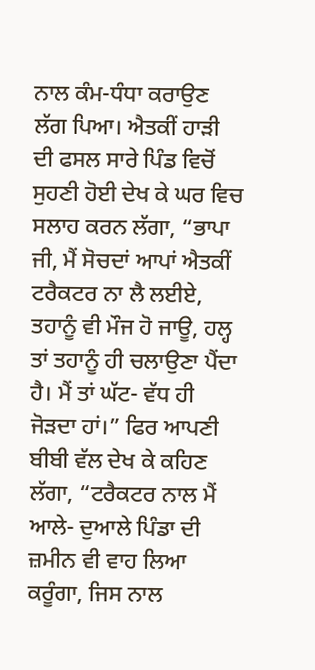ਨਾਲ ਕੰਮ-ਧੰਧਾ ਕਰਾਉਣ ਲੱਗ ਪਿਆ। ਐਤਕੀਂ ਹਾੜੀ ਦੀ ਫਸਲ ਸਾਰੇ ਪਿੰਡ ਵਿਚੋਂ ਸੁਹਣੀ ਹੋਈ ਦੇਖ ਕੇ ਘਰ ਵਿਚ ਸਲਾਹ ਕਰਨ ਲੱਗਾ, “ਭਾਪਾ ਜੀ, ਮੈਂ ਸੋਚਦਾਂ ਆਪਾਂ ਐਤਕੀਂ ਟਰੈਕਟਰ ਨਾ ਲੈ ਲਈਏ, ਤਹਾਨੂੰ ਵੀ ਮੌਜ ਹੋ ਜਾਊ, ਹਲ੍ਹ ਤਾਂ ਤਹਾਨੂੰ ਹੀ ਚਲਾਉਣਾ ਪੈਂਦਾ ਹੈ। ਮੈਂ ਤਾਂ ਘੱਟ- ਵੱਧ ਹੀ ਜੋੜਦਾ ਹਾਂ।” ਫਿਰ ਆਪਣੀ ਬੀਬੀ ਵੱਲ ਦੇਖ ਕੇ ਕਹਿਣ ਲੱਗਾ, “ਟਰੈਕਟਰ ਨਾਲ ਮੈਂ ਆਲੇ- ਦੁਆਲੇ ਪਿੰਡਾ ਦੀ ਜ਼ਮੀਨ ਵੀ ਵਾਹ ਲਿਆ ਕਰੂੰਗਾ, ਜਿਸ ਨਾਲ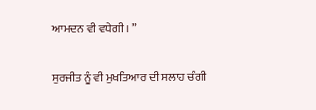ਆਮਦਨ ਵੀ ਵਧੇਗੀ। ”

ਸੁਰਜੀਤ ਨੂੰ ਵੀ ਮੁਖਤਿਆਰ ਦੀ ਸਲਾਹ ਚੰਗੀ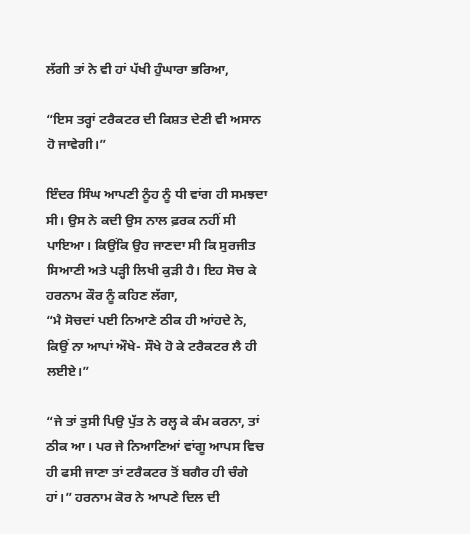ਲੱਗੀ ਤਾਂ ਨੇ ਵੀ ਹਾਂ ਪੱਖੀ ਹੁੰਘਾਰਾ ਭਰਿਆ,

“ਇਸ ਤਰ੍ਹਾਂ ਟਰੈਕਟਰ ਦੀ ਕਿਸ਼ਤ ਦੇਣੀ ਵੀ ਅਸਾਨ ਹੋ ਜਾਵੇਗੀ।”

ਇੰਦਰ ਸਿੰਘ ਆਪਣੀ ਨੂੰਹ ਨੂੰ ਧੀ ਵਾਂਗ ਹੀ ਸਮਝਦਾ ਸੀ। ਉਸ ਨੇ ਕਦੀ ਉਸ ਨਾਲ ਫ਼ਰਕ ਨਹੀਂ ਸੀ ਪਾਇਆ। ਕਿਉਂਕਿ ਉਹ ਜਾਣਦਾ ਸੀ ਕਿ ਸੁਰਜੀਤ ਸਿਆਣੀ ਅਤੇ ਪੜ੍ਹੀ ਲਿਖੀ ਕੁੜੀ ਹੈ। ਇਹ ਸੋਚ ਕੇ ਹਰਨਾਮ ਕੌਰ ਨੂੰ ਕਹਿਣ ਲੱਗਾ,
“ਮੈ ਸੋਚਦਾਂ ਪਈ ਨਿਆਣੇ ਠੀਕ ਹੀ ਆਂਹਦੇ ਨੇ, ਕਿਉਂ ਨਾ ਆਪਾਂ ਔਖੇ- ਸੌਖੇ ਹੋ ਕੇ ਟਰੈਕਟਰ ਲੈ ਹੀ ਲਈਏ।”

“ਜੇ ਤਾਂ ਤੁਸੀ ਪਿਉ ਪੁੱਤ ਨੇ ਰਲ੍ਹ ਕੇ ਕੰਮ ਕਰਨਾ, ਤਾਂ ਠੀਕ ਆ। ਪਰ ਜੇ ਨਿਆਣਿਆਂ ਵਾਂਗੂ ਆਪਸ ਵਿਚ ਹੀ ਫਸੀ ਜਾਣਾ ਤਾਂ ਟਰੈਕਟਰ ਤੋਂ ਬਗੈਰ ਹੀ ਚੰਗੇ ਹਾਂ।” ਹਰਨਾਮ ਕੋਰ ਨੇ ਆਪਣੇ ਦਿਲ ਦੀ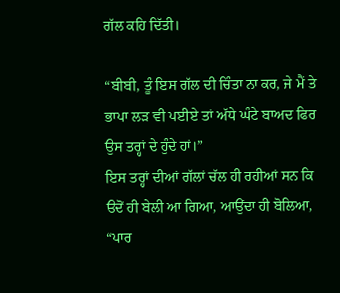ਗੱਲ ਕਹਿ ਦਿੱਤੀ।

“ਬੀਬੀ, ਤੂੰ ਇਸ ਗੱਲ ਦੀ ਚਿੰਤਾ ਨਾ ਕਰ, ਜੇ ਮੈਂ ਤੇ ਭਾਪਾ ਲੜ ਵੀ ਪਈਏ ਤਾਂ ਅੱਧੇ ਘੰਟੇ ਬਾਅਦ ਫਿਰ ਉਸ ਤਰ੍ਹਾਂ ਦੇ ਹੁੰਦੇ ਹਾਂ।”
ਇਸ ਤਰ੍ਹਾਂ ਦੀਆਂ ਗੱਲਾਂ ਚੱਲ ਹੀ ਰਹੀਆਂ ਸਨ ਕਿ ੳਦੋਂ ਹੀ ਬੇਲੀ ਆ ਗਿਆ, ਆਉਂਦਾ ਹੀ ਬੋਲਿਆ, “ਪਾਰ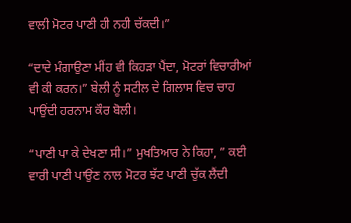ਵਾਲੀ ਮੋਟਰ ਪਾਣੀ ਹੀ ਨਹੀ ਚੱਕਦੀ।”

“ਦਾਦੇ ਮੰਗਾਉਣਾ ਮੀਂਹ ਵੀ ਕਿਹੜਾ ਪੈਂਦਾ, ਮੋਟਰਾਂ ਵਿਚਾਰੀਆਂ ਵੀ ਕੀ ਕਰਨ।” ਬੇਲੀ ਨੂੰ ਸਟੀਲ ਦੇ ਗਿਲਾਸ ਵਿਚ ਚਾਹ ਪਾਉਂਦੀ ਹਰਨਾਮ ਕੌਰ ਬੋਲੀ।

“ਪਾਣੀ ਪਾ ਕੇ ਦੇਖਣਾ ਸੀ।” ਮੁਖਤਿਆਰ ਨੇ ਕਿਹਾ, ” ਕਈ ਵਾਰੀ ਪਾਣੀ ਪਾਉਂਣ ਨਾਲ ਮੋਟਰ ਝੱਟ ਪਾਣੀ ਚੁੱਕ ਲੈਂਦੀ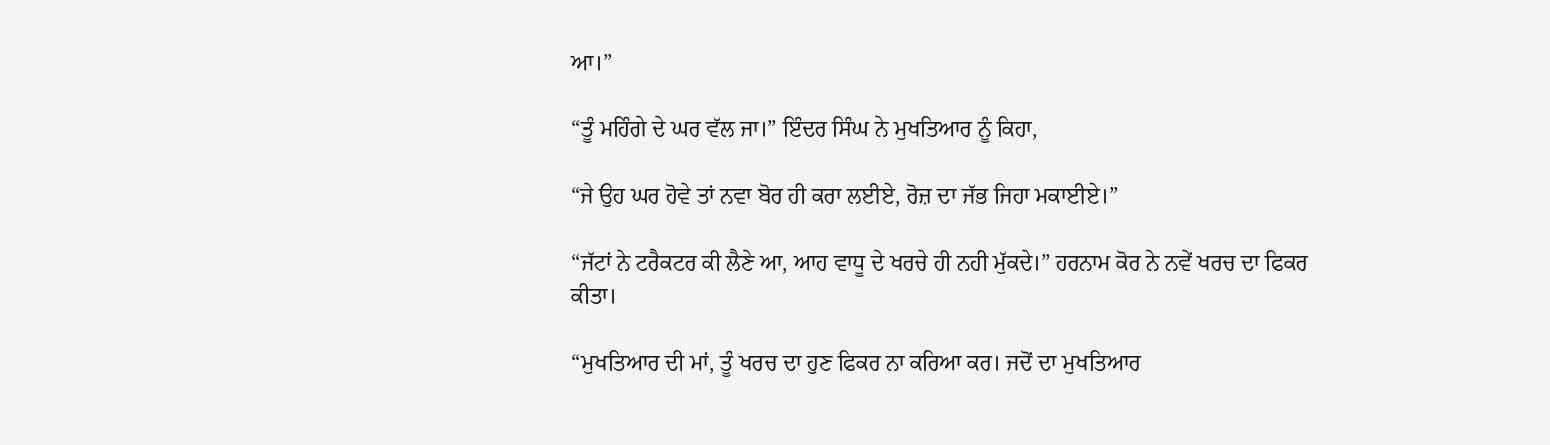ਆ।”

“ਤੂੰ ਮਹਿੰਗੇ ਦੇ ਘਰ ਵੱਲ ਜਾ।” ਇੰਦਰ ਸਿੰਘ ਨੇ ਮੁਖਤਿਆਰ ਨੂੰ ਕਿਹਾ,

“ਜੇ ਉਹ ਘਰ ਹੋਵੇ ਤਾਂ ਨਵਾ ਬੋਰ ਹੀ ਕਰਾ ਲਈਏ, ਰੋਜ਼ ਦਾ ਜੱਭ ਜਿਹਾ ਮਕਾਈਏ।”

“ਜੱਟਾਂ ਨੇ ਟਰੈਕਟਰ ਕੀ ਲੈਣੇ ਆ, ਆਹ ਵਾਧੂ ਦੇ ਖਰਚੇ ਹੀ ਨਹੀ ਮੁੱਕਦੇ।” ਹਰਨਾਮ ਕੋਰ ਨੇ ਨਵੇਂ ਖਰਚ ਦਾ ਫਿਕਰ ਕੀਤਾ।

“ਮੁਖਤਿਆਰ ਦੀ ਮਾਂ, ਤੂੰ ਖਰਚ ਦਾ ਹੁਣ ਫਿਕਰ ਨਾ ਕਰਿਆ ਕਰ। ਜਦੋਂ ਦਾ ਮੁਖਤਿਆਰ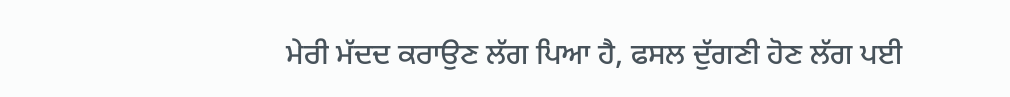ਮੇਰੀ ਮੱਦਦ ਕਰਾਉਣ ਲੱਗ ਪਿਆ ਹੈ, ਫਸਲ ਦੁੱਗਣੀ ਹੋਣ ਲੱਗ ਪਈ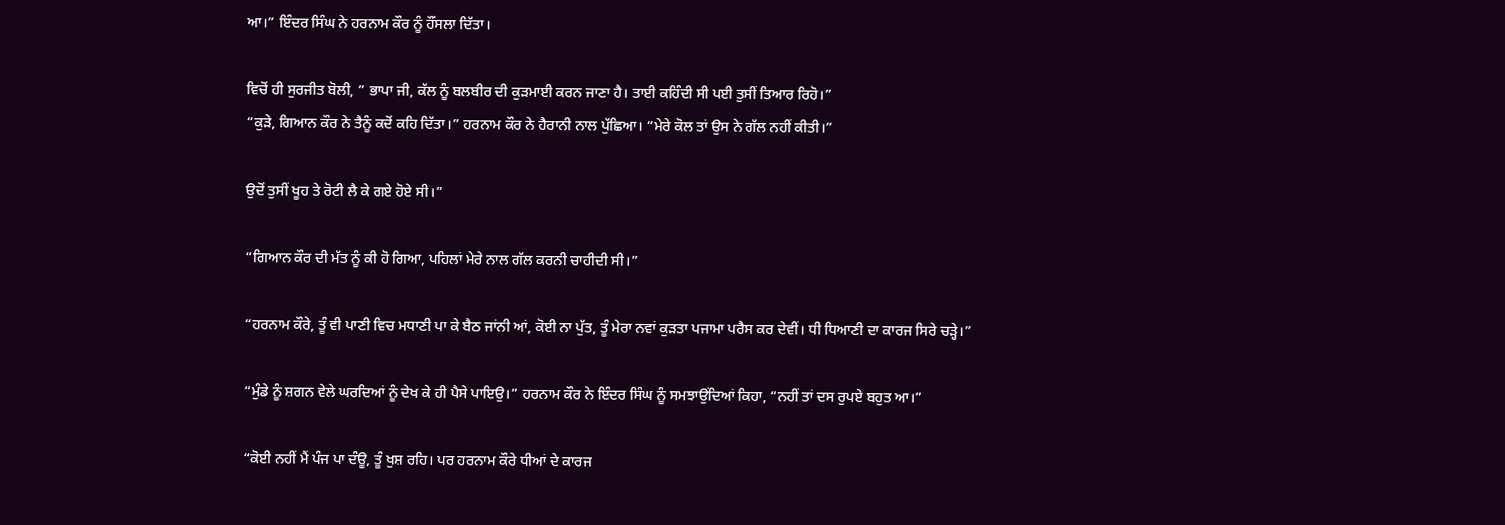ਆ।” ਇੰਦਰ ਸਿੰਘ ਨੇ ਹਰਨਾਮ ਕੌਰ ਨੂੰ ਹੌਂਸਲਾ ਦਿੱਤਾ।

ਵਿਚੋਂ ਹੀ ਸੁਰਜੀਤ ਬੋਲੀ, ” ਭਾਪਾ ਜੀ, ਕੱਲ ਨੂੰ ਬਲਬੀਰ ਦੀ ਕੁੜਮਾਈ ਕਰਨ ਜਾਣਾ ਹੈ। ਤਾਈ ਕਹਿੰਦੀ ਸੀ ਪਈ ਤੁਸੀਂ ਤਿਆਰ ਰਿਹੋ।”
“ਕੁੜੇ, ਗਿਆਨ ਕੌਰ ਨੇ ਤੈਨੂੰ ਕਦੋਂ ਕਹਿ ਦਿੱਤਾ।” ਹਰਨਾਮ ਕੌਰ ਨੇ ਹੈਰਾਨੀ ਨਾਲ ਪੁੱਛਿਆ। “ਮੇਰੇ ਕੋਲ ਤਾਂ ਉਸ ਨੇ ਗੱਲ ਨਹੀਂ ਕੀਤੀ।”

ਉਦੋਂ ਤੁਸੀਂ ਖੂਹ ਤੇ ਰੋਟੀ ਲੈ ਕੇ ਗਏ ਹੋਏ ਸੀ।”

“ਗਿਆਨ ਕੌਰ ਦੀ ਮੱਤ ਨੂੰ ਕੀ ਹੋ ਗਿਆ, ਪਹਿਲਾਂ ਮੇਰੇ ਨਾਲ ਗੱਲ ਕਰਨੀ ਚਾਹੀਦੀ ਸੀ।”

“ਹਰਨਾਮ ਕੌਰੇ, ਤੂੰ ਵੀ ਪਾਣੀ ਵਿਚ ਮਧਾਣੀ ਪਾ ਕੇ ਬੈਠ ਜਾਂਨੀ ਆਂ, ਕੋਈ ਨਾ ਪੁੱਤ, ਤੂੰ ਮੇਰਾ ਨਵਾਂ ਕੁੜਤਾ ਪਜਾਮਾ ਪਰੈਸ ਕਰ ਦੇਵੀਂ। ਧੀ ਧਿਆਣੀ ਦਾ ਕਾਰਜ ਸਿਰੇ ਚੜ੍ਹੇ।”

“ਮੁੰਡੇ ਨੂੰ ਸ਼ਗਨ ਵੇਲੇ ਘਰਦਿਆਂ ਨੂੰ ਦੇਖ ਕੇ ਹੀ ਪੈਸੇ ਪਾਇਉ।” ਹਰਨਾਮ ਕੌਰ ਨੇ ਇੰਦਰ ਸਿੰਘ ਨੂੰ ਸਮਝਾਉਂਦਿਆਂ ਕਿਹਾ, “ਨਹੀਂ ਤਾਂ ਦਸ ਰੁਪਏ ਬਹੁਤ ਆ।”

“ਕੋਈ ਨਹੀਂ ਮੈਂ ਪੰਜ ਪਾ ਦੰਊ, ਤੂੰ ਖੁਸ਼ ਰਹਿ। ਪਰ ਹਰਨਾਮ ਕੌਰੇ ਧੀਆਂ ਦੇ ਕਾਰਜ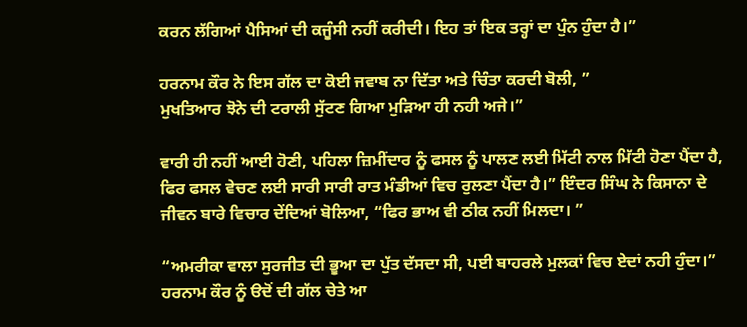ਕਰਨ ਲੱਗਿਆਂ ਪੈਸਿਆਂ ਦੀ ਕਜੂੰਸੀ ਨਹੀਂ ਕਰੀਦੀ। ਇਹ ਤਾਂ ਇਕ ਤਰ੍ਹਾਂ ਦਾ ਪੁੰਨ ਹੁੰਦਾ ਹੈ।”

ਹਰਨਾਮ ਕੌਰ ਨੇ ਇਸ ਗੱਲ ਦਾ ਕੋਈ ਜਵਾਬ ਨਾ ਦਿੱਤਾ ਅਤੇ ਚਿੰਤਾ ਕਰਦੀ ਬੋਲੀ, ”
ਮੁਖਤਿਆਰ ਝੋਨੇ ਦੀ ਟਰਾਲੀ ਸੁੱਟਣ ਗਿਆ ਮੁੜਿਆ ਹੀ ਨਹੀ ਅਜੇ।”

ਵਾਰੀ ਹੀ ਨਹੀਂ ਆਈ ਹੋਣੀ, ਪਹਿਲਾ ਜ਼ਿਮੀਂਦਾਰ ਨੂੰ ਫਸਲ ਨੂੰ ਪਾਲਣ ਲਈ ਮਿੱਟੀ ਨਾਲ ਮਿੱਟੀ ਹੋਣਾ ਪੈਂਦਾ ਹੈ, ਫਿਰ ਫਸਲ ਵੇਚਣ ਲਈ ਸਾਰੀ ਸਾਰੀ ਰਾਤ ਮੰਡੀਆਂ ਵਿਚ ਰੁਲਣਾ ਪੈਂਦਾ ਹੈ।” ਇੰਦਰ ਸਿੰਘ ਨੇ ਕਿਸਾਨਾ ਦੇ ਜੀਵਨ ਬਾਰੇ ਵਿਚਾਰ ਦੇਂਦਿਆਂ ਬੋਲਿਆ, “ਫਿਰ ਭਾਅ ਵੀ ਠੀਕ ਨਹੀਂ ਮਿਲਦਾ। ”

“ਅਮਰੀਕਾ ਵਾਲਾ ਸੁਰਜੀਤ ਦੀ ਭੂਆ ਦਾ ਪੁੱਤ ਦੱਸਦਾ ਸੀ, ਪਈ ਬਾਹਰਲੇ ਮੁਲਕਾਂ ਵਿਚ ਏਦਾਂ ਨਹੀ ਹੁੰਦਾ।” ਹਰਨਾਮ ਕੌਰ ਨੂੰ ੳਦੋਂ ਦੀ ਗੱਲ ਚੇਤੇ ਆ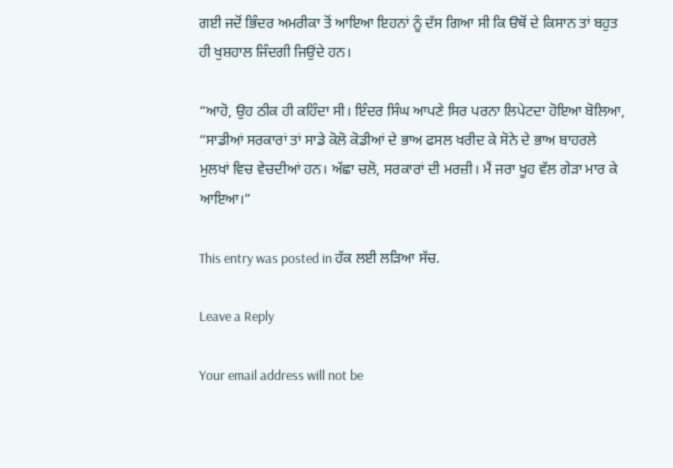ਗਈ ਜਦੋਂ ਭਿੰਦਰ ਅਮਰੀਕਾ ਤੋਂ ਆਇਆ ਇਹਨਾਂ ਨੂੰ ਦੱਸ ਗਿਆ ਸੀ ਕਿ ੳਥੋਂ ਦੇ ਕਿਸਾਨ ਤਾਂ ਬਹੁਤ ਹੀ ਖੁਸ਼ਹਾਲ ਜਿੰਦਗੀ ਜਿਉਂਦੇ ਹਨ।

“ਆਹੋ, ਉਹ ਠੀਕ ਹੀ ਕਹਿੰਦਾ ਸੀ। ਇੰਦਰ ਸਿੰਘ ਆਪਣੇ ਸਿਰ ਪਰਨਾ ਲਿਪੇਟਦਾ ਹੋਇਆ ਬੋਲਿਆ, “ਸਾਡੀਆਂ ਸਰਕਾਰਾਂ ਤਾਂ ਸਾਡੇ ਕੋਲੋ ਕੋਡੀਆਂ ਦੇ ਭਾਅ ਫਸਲ ਖਰੀਦ ਕੇ ਸੋਨੇ ਦੇ ਭਾਅ ਬਾਹਰਲੇ ਮੁਲਖਾਂ ਵਿਚ ਵੇਚਦੀਆਂ ਹਨ। ਅੱਛਾ ਚਲੋ, ਸਰਕਾਰਾਂ ਦੀ ਮਰਜ਼ੀ। ਮੈਂ ਜਰਾ ਖੂਹ ਵੱਲ ਗੇੜਾ ਮਾਰ ਕੇ ਆਇਆ।”

This entry was posted in ਹੱਕ ਲਈ ਲੜਿਆ ਸੱਚ.

Leave a Reply

Your email address will not be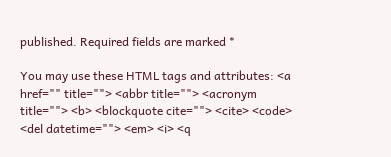published. Required fields are marked *

You may use these HTML tags and attributes: <a href="" title=""> <abbr title=""> <acronym title=""> <b> <blockquote cite=""> <cite> <code> <del datetime=""> <em> <i> <q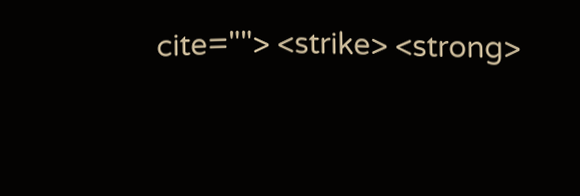cite=""> <strike> <strong>